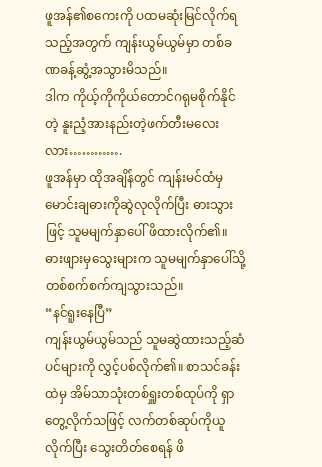ဖူအန်၏စကေးကို ပထမဆုံးမြင်လိုက်ရသည့်အတွက် ကျန်းယွမ်ယွမ်မှာ တစ်ခဏခန့်ဆွံ့အသွားမိသည်။
ဒါက ကိုယ့်ကိုကိုယ်တောင်ဂရုမစိုက်နိုင်တဲ့ နူးညံ့အားနည်းတဲ့ဖက်တီးမလေးလား………….
ဖူအန်မှာ ထိုအချိန်တွင် ကျန်းမင်ထံမှ မောင်းချဓားကိုဆွဲလုလိုက်ပြီး ဓားသွားဖြင့် သူမမျက်နှာပေါ် ဖိထားလိုက်၏။ ဓားဖျားမှသွေးများက သူမမျက်နှာပေါ်သို့ တစ်စက်စက်ကျသွားသည်။
“နင်ရူးနေပြီ”
ကျန်းယွမ်ယွမ်သည် သူမဆွဲထားသည့်ဆံပင်များကို လွှင့်ပစ်လိုက်၏။ စာသင်ခန်းထဲမှ အိမ်သာသုံးတစ်ရှူးတစ်ထုပ်ကို ရှာတွေ့လိုက်သဖြင့် လက်တစ်ဆုပ်ကိုယူလိုက်ပြီး သွေးတိတ်စေရန် ဖိ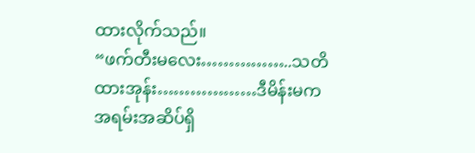ထားလိုက်သည်။
“ဖက်တီးမလေး……………..သတိထားအုန်း………………ဒီမိန်းမက အရမ်းအဆိပ်ရှိ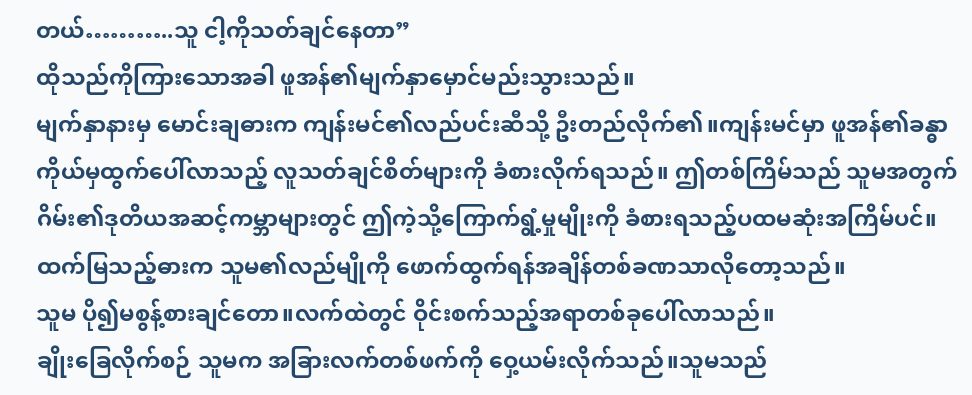တယ်………..သူ ငါ့ကိုသတ်ချင်နေတာ”
ထိုသည်ကိုကြားသောအခါ ဖူအန်၏မျက်နှာမှောင်မည်းသွားသည်။
မျက်နှာနားမှ မောင်းချဓားက ကျန်းမင်၏လည်ပင်းဆီသို့ ဦးတည်လိုက်၏။ကျန်းမင်မှာ ဖူအန်၏ခန္ဓာကိုယ်မှထွက်ပေါ်လာသည့် လူသတ်ချင်စိတ်များကို ခံစားလိုက်ရသည်။ ဤတစ်ကြိမ်သည် သူမအတွက် ဂိမ်း၏ဒုတိယအဆင့်ကမ္ဘာများတွင် ဤကဲ့သို့ကြောက်ရွံ့မှုမျိုးကို ခံစားရသည့်ပထမဆုံးအကြိမ်ပင်။
ထက်မြသည့်ဓားက သူမ၏လည်မျိုကို ဖောက်ထွက်ရန်အချိန်တစ်ခဏသာလိုတော့သည်။
သူမ ပို၍မစွန့်စားချင်တော။လက်ထဲတွင် ဝိုင်းစက်သည့်အရာတစ်ခုပေါ်လာသည်။
ချိုးခြေလိုက်စဉ် သူမက အခြားလက်တစ်ဖက်ကို ဝှေ့ယမ်းလိုက်သည်။သူမသည်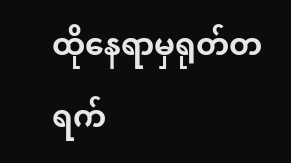ထိုနေရာမှရုတ်တရက်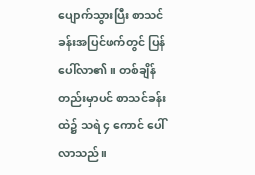ပျောက်သွားပြီး စာသင်ခန်းအပြင်ဖက်တွင် ပြန်ပေါ်လာ၏။ တစ်ချိန်တည်းမှာပင် စာသင်ခန်းထဲ၌ သရဲ ၄ ကောင် ပေါ်လာသည်။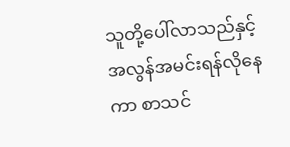သူတို့ပေါ်လာသည်နှင့် အလွန်အမင်းရန်လိုနေကာ စာသင်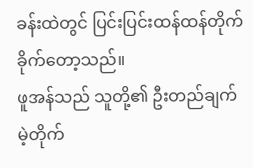ခန်းထဲတွင် ပြင်းပြင်းထန်ထန်တိုက်ခိုက်တော့သည်။
ဖူအန်သည် သူတို့၏ ဦးတည်ချက်မဲ့တိုက်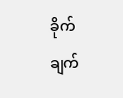ခိုက်ချက်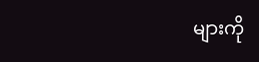များကို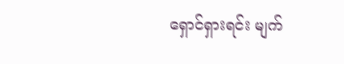ရှောင်ရှားရင်း မျက်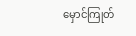မှောင်ကြုတ်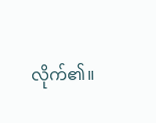လိုက်၏။